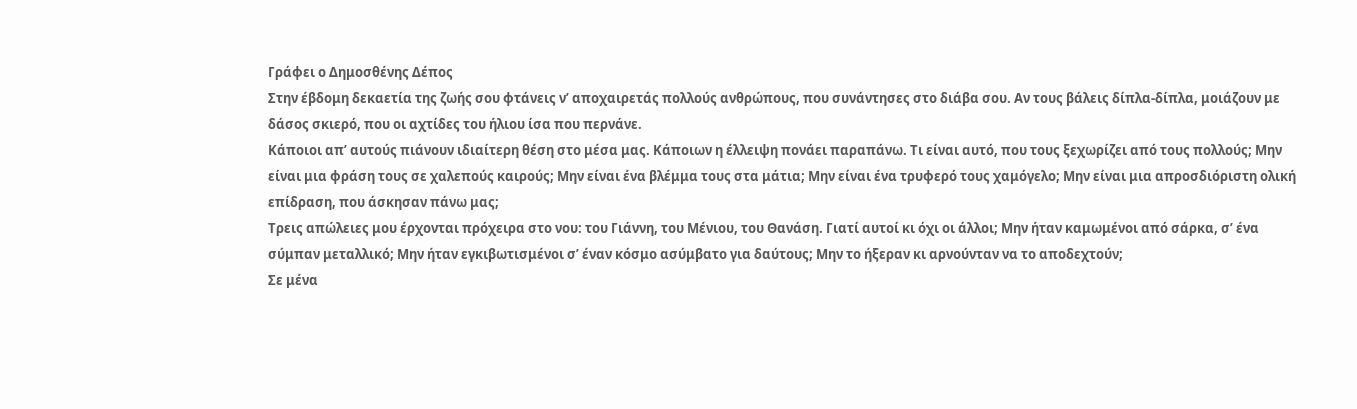Γράφει ο Δημοσθένης Δέπος
Στην έβδομη δεκαετία της ζωής σου φτάνεις ν’ αποχαιρετάς πολλούς ανθρώπους, που συνάντησες στο διάβα σου. Αν τους βάλεις δίπλα-δίπλα, μοιάζουν με δάσος σκιερό, που οι αχτίδες του ήλιου ίσα που περνάνε.
Κάποιοι απ’ αυτούς πιάνουν ιδιαίτερη θέση στο μέσα μας. Κάποιων η έλλειψη πονάει παραπάνω. Τι είναι αυτό, που τους ξεχωρίζει από τους πολλούς; Μην είναι μια φράση τους σε χαλεπούς καιρούς; Μην είναι ένα βλέμμα τους στα μάτια; Μην είναι ένα τρυφερό τους χαμόγελο; Μην είναι μια απροσδιόριστη ολική επίδραση, που άσκησαν πάνω μας;
Τρεις απώλειες μου έρχονται πρόχειρα στο νου: του Γιάννη, του Μένιου, του Θανάση. Γιατί αυτοί κι όχι οι άλλοι; Μην ήταν καμωμένοι από σάρκα, σ’ ένα σύμπαν μεταλλικό; Μην ήταν εγκιβωτισμένοι σ’ έναν κόσμο ασύμβατο για δαύτους; Μην το ήξεραν κι αρνούνταν να το αποδεχτούν;
Σε μένα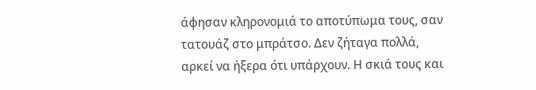άφησαν κληρονομιά το αποτύπωμα τους, σαν τατουάζ στο μπράτσο. Δεν ζήταγα πολλά, αρκεί να ήξερα ότι υπάρχουν. Η σκιά τους και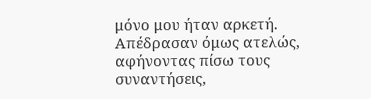μόνο μου ήταν αρκετή. Απέδρασαν όμως ατελώς, αφήνοντας πίσω τους συναντήσεις,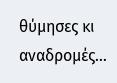θύμησες κι αναδρομές…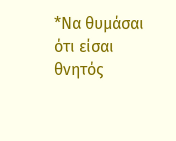*Να θυμάσαι ότι είσαι θνητός